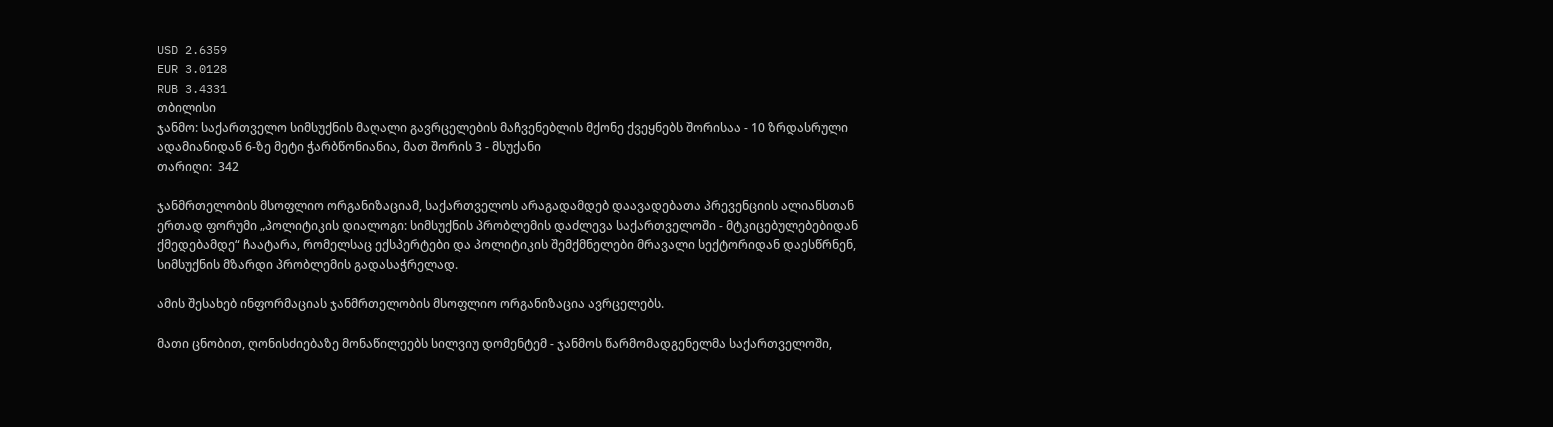USD 2.6359
EUR 3.0128
RUB 3.4331
თბილისი
ჯანმო: საქართველო სიმსუქნის მაღალი გავრცელების მაჩვენებლის მქონე ქვეყნებს შორისაა - 10 ზრდასრული ადამიანიდან 6-ზე მეტი ჭარბწონიანია, მათ შორის 3 - მსუქანი
თარიღი:  342

ჯანმრთელობის მსოფლიო ორგანიზაციამ, საქართველოს არაგადამდებ დაავადებათა პრევენციის ალიანსთან ერთად ფორუმი „პოლიტიკის დიალოგი: სიმსუქნის პრობლემის დაძლევა საქართველოში - მტკიცებულებებიდან ქმედებამდე“ ჩაატარა, რომელსაც ექსპერტები და პოლიტიკის შემქმნელები მრავალი სექტორიდან დაესწრნენ, სიმსუქნის მზარდი პრობლემის გადასაჭრელად.

ამის შესახებ ინფორმაციას ჯანმრთელობის მსოფლიო ორგანიზაცია ავრცელებს.

მათი ცნობით, ღონისძიებაზე მონაწილეებს სილვიუ დომენტემ - ჯანმოს წარმომადგენელმა საქართველოში,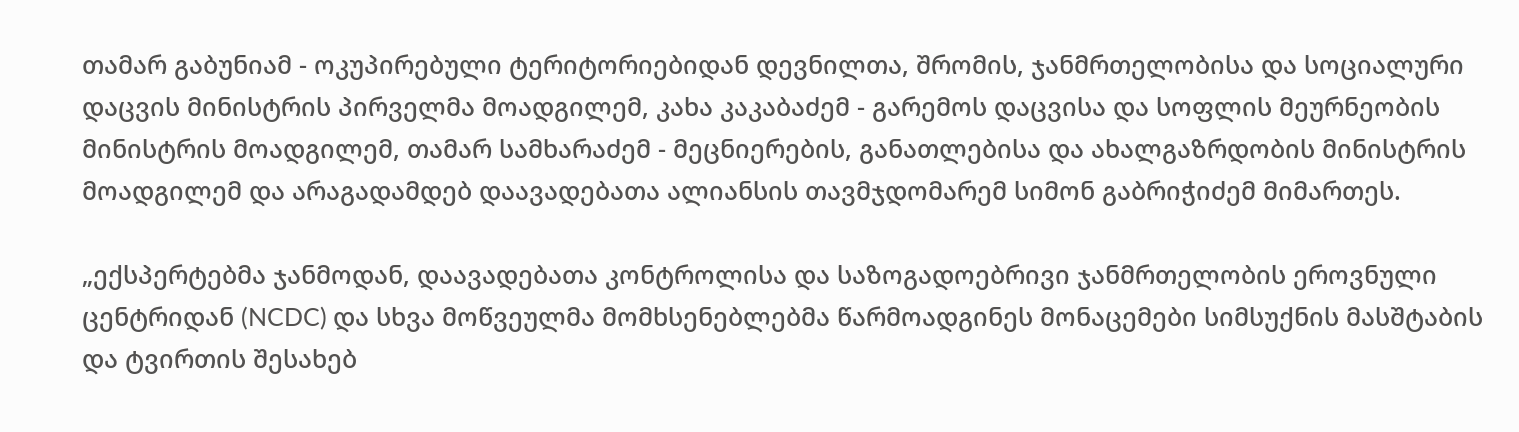თამარ გაბუნიამ - ოკუპირებული ტერიტორიებიდან დევნილთა, შრომის, ჯანმრთელობისა და სოციალური დაცვის მინისტრის პირველმა მოადგილემ, კახა კაკაბაძემ - გარემოს დაცვისა და სოფლის მეურნეობის მინისტრის მოადგილემ, თამარ სამხარაძემ - მეცნიერების, განათლებისა და ახალგაზრდობის მინისტრის მოადგილემ და არაგადამდებ დაავადებათა ალიანსის თავმჯდომარემ სიმონ გაბრიჭიძემ მიმართეს.

„ექსპერტებმა ჯანმოდან, დაავადებათა კონტროლისა და საზოგადოებრივი ჯანმრთელობის ეროვნული ცენტრიდან (NCDC) და სხვა მოწვეულმა მომხსენებლებმა წარმოადგინეს მონაცემები სიმსუქნის მასშტაბის და ტვირთის შესახებ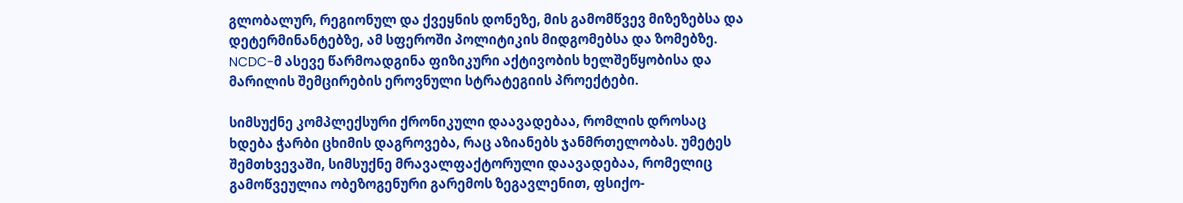გლობალურ, რეგიონულ და ქვეყნის დონეზე, მის გამომწვევ მიზეზებსა და დეტერმინანტებზე, ამ სფეროში პოლიტიკის მიდგომებსა და ზომებზე. NCDC-მ ასევე წარმოადგინა ფიზიკური აქტივობის ხელშეწყობისა და მარილის შემცირების ეროვნული სტრატეგიის პროექტები.

სიმსუქნე კომპლექსური ქრონიკული დაავადებაა, რომლის დროსაც ხდება ჭარბი ცხიმის დაგროვება, რაც აზიანებს ჯანმრთელობას. უმეტეს შემთხვევაში, სიმსუქნე მრავალფაქტორული დაავადებაა, რომელიც გამოწვეულია ობეზოგენური გარემოს ზეგავლენით, ფსიქო-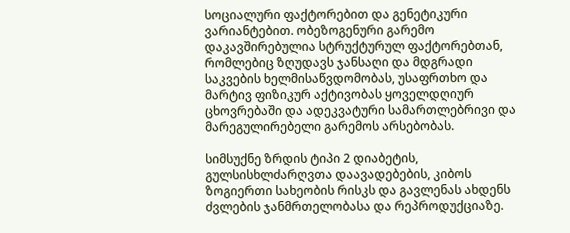სოციალური ფაქტორებით და გენეტიკური ვარიანტებით. ობეზოგენური გარემო დაკავშირებულია სტრუქტურულ ფაქტორებთან, რომლებიც ზღუდავს ჯანსაღი და მდგრადი საკვების ხელმისაწვდომობას, უსაფრთხო და მარტივ ფიზიკურ აქტივობას ყოველდღიურ ცხოვრებაში და ადეკვატური სამართლებრივი და მარეგულირებელი გარემოს არსებობას.

სიმსუქნე ზრდის ტიპი 2 დიაბეტის, გულსისხლძარღვთა დაავადებების, კიბოს ზოგიერთი სახეობის რისკს და გავლენას ახდენს ძვლების ჯანმრთელობასა და რეპროდუქციაზე.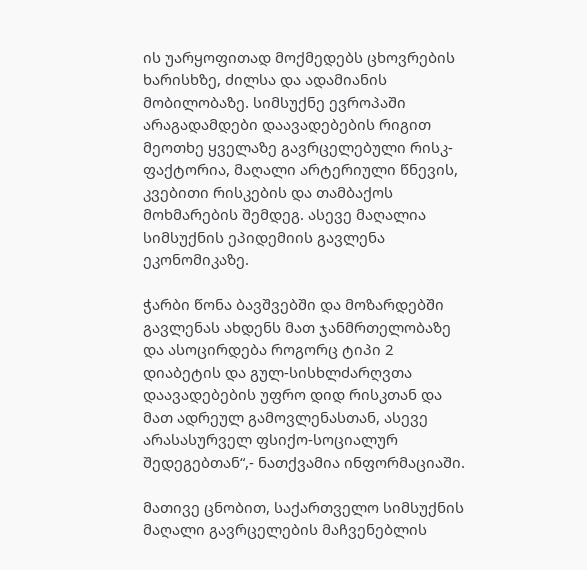ის უარყოფითად მოქმედებს ცხოვრების ხარისხზე, ძილსა და ადამიანის მობილობაზე. სიმსუქნე ევროპაში არაგადამდები დაავადებების რიგით მეოთხე ყველაზე გავრცელებული რისკ-ფაქტორია, მაღალი არტერიული წნევის, კვებითი რისკების და თამბაქოს მოხმარების შემდეგ. ასევე მაღალია სიმსუქნის ეპიდემიის გავლენა ეკონომიკაზე.

ჭარბი წონა ბავშვებში და მოზარდებში გავლენას ახდენს მათ ჯანმრთელობაზე და ასოცირდება როგორც ტიპი 2 დიაბეტის და გულ-სისხლძარღვთა დაავადებების უფრო დიდ რისკთან და მათ ადრეულ გამოვლენასთან, ასევე არასასურველ ფსიქო-სოციალურ შედეგებთან“,- ნათქვამია ინფორმაციაში.

მათივე ცნობით, საქართველო სიმსუქნის მაღალი გავრცელების მაჩვენებლის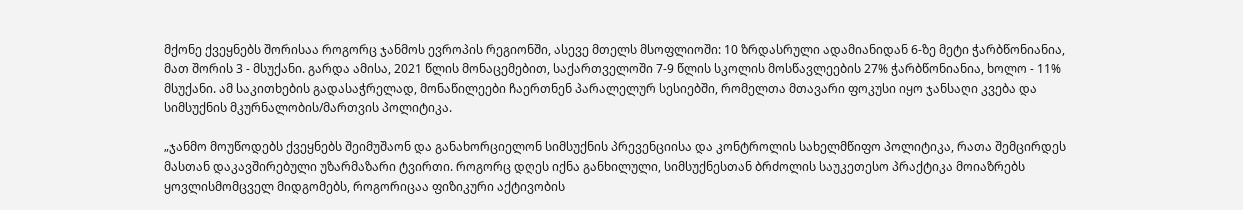მქონე ქვეყნებს შორისაა როგორც ჯანმოს ევროპის რეგიონში, ასევე მთელს მსოფლიოში: 10 ზრდასრული ადამიანიდან 6-ზე მეტი ჭარბწონიანია, მათ შორის 3 - მსუქანი. გარდა ამისა, 2021 წლის მონაცემებით, საქართველოში 7-9 წლის სკოლის მოსწავლეების 27% ჭარბწონიანია, ხოლო - 11% მსუქანი. ამ საკითხების გადასაჭრელად, მონაწილეები ჩაერთნენ პარალელურ სესიებში, რომელთა მთავარი ფოკუსი იყო ჯანსაღი კვება და სიმსუქნის მკურნალობის/მართვის პოლიტიკა.

„ჯანმო მოუწოდებს ქვეყნებს შეიმუშაონ და განახორციელონ სიმსუქნის პრევენციისა და კონტროლის სახელმწიფო პოლიტიკა, რათა შემცირდეს მასთან დაკავშირებული უზარმაზარი ტვირთი. როგორც დღეს იქნა განხილული, სიმსუქნესთან ბრძოლის საუკეთესო პრაქტიკა მოიაზრებს ყოვლისმომცველ მიდგომებს, როგორიცაა ფიზიკური აქტივობის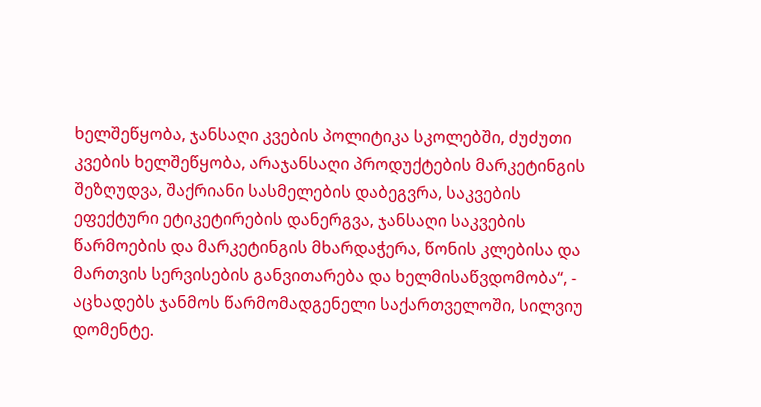ხელშეწყობა, ჯანსაღი კვების პოლიტიკა სკოლებში, ძუძუთი კვების ხელშეწყობა, არაჯანსაღი პროდუქტების მარკეტინგის შეზღუდვა, შაქრიანი სასმელების დაბეგვრა, საკვების ეფექტური ეტიკეტირების დანერგვა, ჯანსაღი საკვების წარმოების და მარკეტინგის მხარდაჭერა, წონის კლებისა და მართვის სერვისების განვითარება და ხელმისაწვდომობა“, - აცხადებს ჯანმოს წარმომადგენელი საქართველოში, სილვიუ დომენტე.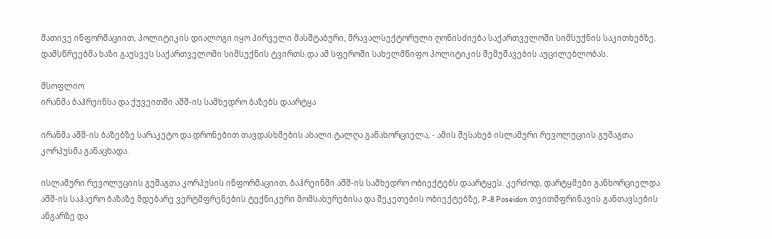მათივე ინფორმაციით, პოლიტიკის დიალოგი იყო პირველი მასშტაბური, მრავალსექტორული ღონისძიება საქართველოში სიმსუქნის საკითხებზე. დამსწრეებმა ხაზი გაუსვეს საქართველოში სიმსუქნის ტვირთს და ამ სფეროში სახელმწიფო პოლიტიკის შემუშავების აუცილებლობას.

მსოფლიო
ირანმა ბაჰრეინსა და ქუვეითში აშშ-ის სამხედრო ბაზებს დაარტყა

ირანმა აშშ-ის ბაზებზე სარაკეტო და დრონებით თავდასხმების ახალი ტალღა განახორციელა, - ამის შესახებ ისლამური რევოლუციის გუშაგთა კორპუსმა განაცხადა.

ისლამური რევოლუციის გუშაგთა კორპუსის ინფორმაციით, ბაჰრეინში აშშ-ის სამხედრო ობიექტებს დაარტყეს. კერძოდ, დარტყმები განხორციელდა აშშ-ის საჰაერო ბაზაზე მდებარე ვერტმფრენების ტექნიკური მომსახურებისა და შეკეთების ობიექტებზე, P-8 Poseidon თვითმფრინავის განთავსების ანგარზე და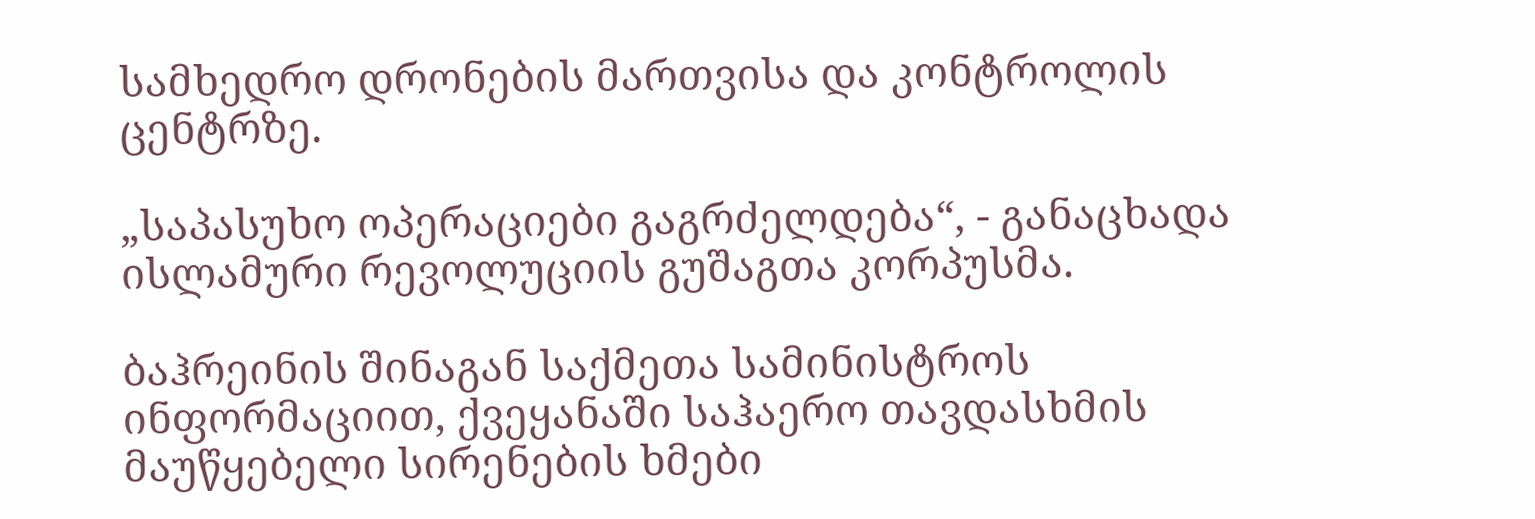სამხედრო დრონების მართვისა და კონტროლის ცენტრზე.

„საპასუხო ოპერაციები გაგრძელდება“, - განაცხადა ისლამური რევოლუციის გუშაგთა კორპუსმა.

ბაჰრეინის შინაგან საქმეთა სამინისტროს ინფორმაციით, ქვეყანაში საჰაერო თავდასხმის მაუწყებელი სირენების ხმები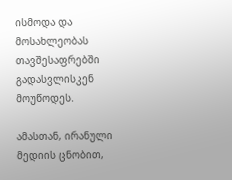ისმოდა და მოსახლეობას თავშესაფრებში გადასვლისკენ მოუწოდეს.

ამასთან, ირანული მედიის ცნობით,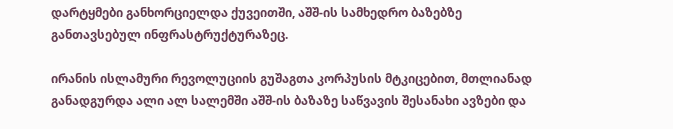დარტყმები განხორციელდა ქუვეითში, აშშ-ის სამხედრო ბაზებზე განთავსებულ ინფრასტრუქტურაზეც.

ირანის ისლამური რევოლუციის გუშაგთა კორპუსის მტკიცებით, მთლიანად განადგურდა ალი ალ სალემში აშშ-ის ბაზაზე საწვავის შესანახი ავზები და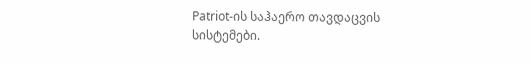Patriot-ის საჰაერო თავდაცვის სისტემები.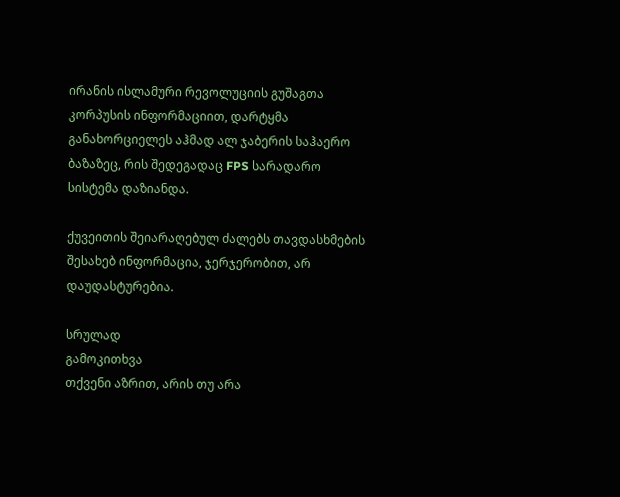ირანის ისლამური რევოლუციის გუშაგთა კორპუსის ინფორმაციით, დარტყმა განახორციელეს აჰმად ალ ჯაბერის საჰაერო ბაზაზეც, რის შედეგადაც FPS სარადარო სისტემა დაზიანდა.

ქუვეითის შეიარაღებულ ძალებს თავდასხმების შესახებ ინფორმაცია, ჯერჯერობით, არ დაუდასტურებია.

სრულად
გამოკითხვა
თქვენი აზრით, არის თუ არა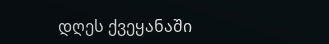დღეს ქვეყანაში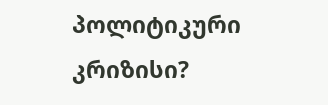პოლიტიკური კრიზისი?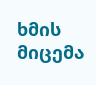ხმის მიცემა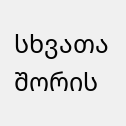სხვათა შორის